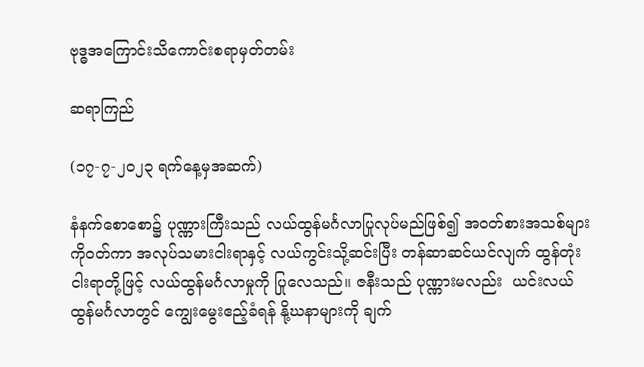ဗုဒ္ဓအကြောင်းသိကောင်းစရာမှတ်တမ်း

ဆရာကြည်

(၁၇-၇-၂၀၂၃ ရက်နေ့မှအဆက်)

နံနက်စောစော၌ ပုဏ္ဏားကြီးသည် လယ်ထွန်မင်္ဂလာပြုလုပ်မည်ဖြစ်၍ အဝတ်စားအသစ်များကိုဝတ်ကာ အလုပ်သမားငါးရာနှင့် လယ်ကွင်းသို့ဆင်းပြီး တန်ဆာဆင်ယင်လျက် ထွန်တုံးငါးရာတို့ဖြင့် လယ်ထွန်မင်္ဂလာမှုကို ပြုလေသည်။ ဇနီးသည် ပုဏ္ဏားမလည်း  ယင်းလယ်ထွန်မင်္ဂလာတွင် ကျွေးမွေးဧည့်ခံရန် နို့ဃနာများကို ချက်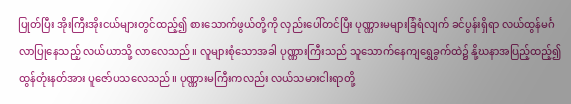ပြုတ်ပြီး အိုးကြီးအိုးငယ်များတွင်ထည့်၍ စားသောက်ဖွယ်တို့ကို လှည်းပေါ်တင်ပြီး ပုဏ္ဏားမများခြံရံလျက် ခင်ပွန်းရှိရာ လယ်ထွန်မင်္ဂလာပြုနေသည့် လယ်ယာသို့ လာလေသည်။ လူများစုံသောအခါ ပုဏ္ဏားကြီးသည် သူသောက်နေကျရွှေခွက်ထဲ၌ နို့ဃနာအပြည့်ထည့်၍ ထွန်တုံးနတ်အား ပူဇော်ပသလေသည်။ ပုဏ္ဏားမကြီးကလည်း လယ်သမားငါးရာတို့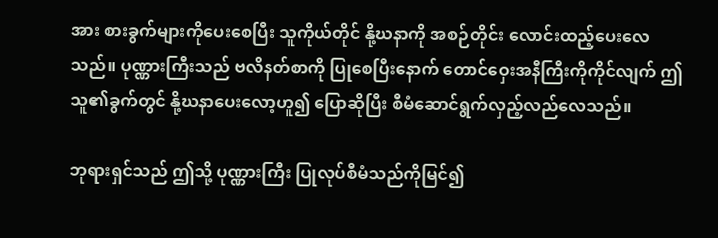အား စားခွက်များကိုပေးစေပြီး သူကိုယ်တိုင် နို့ဃနာကို အစဉ်တိုင်း လောင်းထည့်ပေးလေသည်။ ပုဏ္ဏားကြီးသည် ဗလိနတ်စာကို ပြုစေပြီးနောက် တောင်ဝှေးအနီကြီးကိုကိုင်လျက် ဤသူ၏ခွက်တွင် နို့ဃနာပေးလော့ဟူ၍ ပြောဆိုပြီး စီမံဆောင်ရွက်လှည့်လည်လေသည်။

ဘုရားရှင်သည် ဤသို့ ပုဏ္ဏားကြီး ပြုလုပ်စီမံသည်ကိုမြင်၍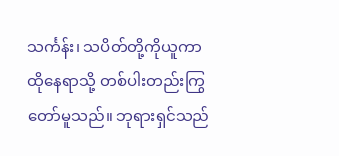သင်္ကန်း၊ သပိတ်တို့ကိုယူကာ ထိုနေရာသို့ တစ်ပါးတည်းကြွတော်မူသည်။ ဘုရားရှင်သည်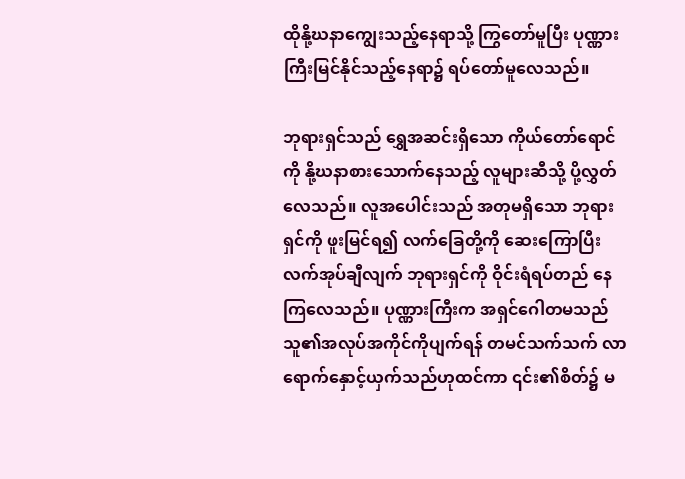ထိုနို့ဃနာကျွေးသည့်နေရာသို့ ကြွတော်မူပြီး ပုဏ္ဏားကြီးမြင်နိုင်သည့်နေရာ၌ ရပ်တော်မူလေသည်။

ဘုရားရှင်သည် ရွှေအဆင်းရှိသော ကိုယ်တော်ရောင်ကို နို့ဃနာစားသောက်နေသည့် လူများဆီသို့ ပို့လွှတ်လေသည်။ လူအပေါင်းသည် အတုမရှိသော ဘုရားရှင်ကို ဖူးမြင်ရ၍ လက်ခြေတို့ကို ဆေးကြောပြီး လက်အုပ်ချီလျက် ဘုရားရှင်ကို ဝိုင်းရံရပ်တည် နေကြလေသည်။ ပုဏ္ဏားကြီးက အရှင်ဂေါတမသည် သူ၏အလုပ်အကိုင်ကိုပျက်ရန် တမင်သက်သက် လာရောက်နှောင့်ယှက်သည်ဟုထင်ကာ ၎င်း၏စိတ်၌ မ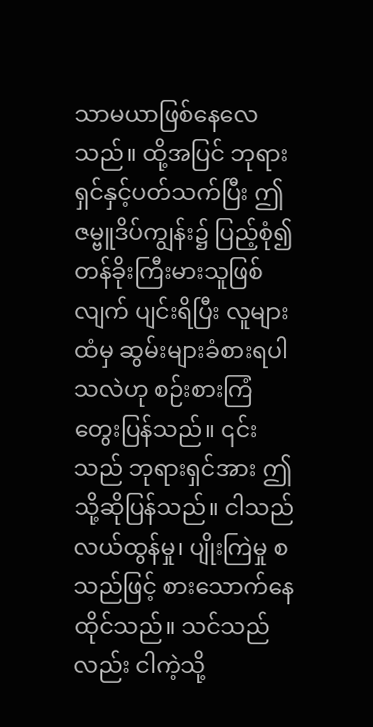သာမယာဖြစ်နေလေသည်။ ထို့အပြင် ဘုရားရှင်နှင့်ပတ်သက်ပြီး ဤဇမ္ဗူဒိပ်ကျွန်း၌ ပြည့်စုံ၍ တန်ခိုးကြီးမားသူဖြစ်လျက် ပျင်းရိပြီး လူများထံမှ ဆွမ်းများခံစားရပါသလဲဟု စဉ်းစားကြံတွေးပြန်သည်။ ၎င်းသည် ဘုရားရှင်အား ဤသို့ဆိုပြန်သည်။ ငါသည် လယ်ထွန်မှု၊ ပျိုးကြဲမှု စသည်ဖြင့် စားသောက်နေထိုင်သည်။ သင်သည်လည်း ငါကဲ့သို့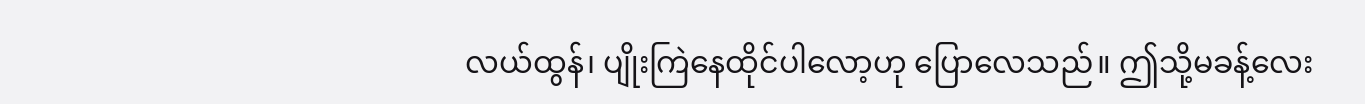လယ်ထွန်၊ ပျိုးကြဲနေထိုင်ပါလော့ဟု ပြောလေသည်။ ဤသို့မခန့်လေး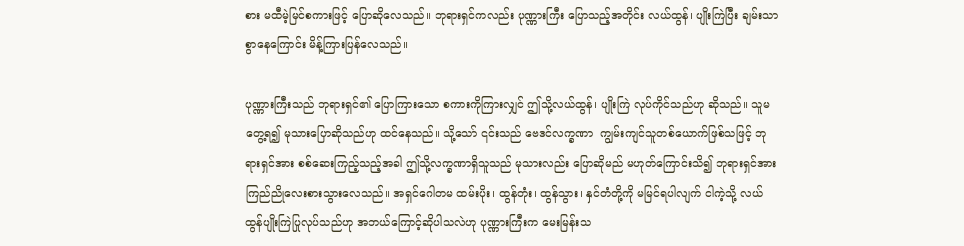စား မထီမဲ့မြင်စကားဖြင့် ပြောဆိုလေသည်။ ဘုရားရှင်ကလည်း ပုဏ္ဏားကြီး ပြောသည့်အတိုင်း လယ်ထွန်၊ ပျိုးကြဲပြီး ချမ်းသာစွာနေကြောင်း မိန့်ကြားပြန်လေသည်။

ပုဏ္ဏားကြီးသည် ဘုရားရှင်၏ ပြောကြားသော စကားကိုကြားလျှင် ဤသို့လယ်ထွန်၊ ပျိုးကြဲ လုပ်ကိုင်သည်ဟု ဆိုသည်။ သူမတွေ့ရ၍ မုသားပြောဆိုသည်ဟု ထင်နေသည်။ သို့သော် ၎င်းသည် ဗေဒင်လက္ခဏာ  ကျွမ်းကျင်သူတစ်ယောက်ဖြစ်သဖြင့် ဘုရားရှင်အား စစ်ဆေးကြည့်သည့်အခါ ဤသို့လက္ခဏာရှိသူသည် မုသားလည်း ပြောဆိုမည် မဟုတ်ကြောင်းသိ၍ ဘုရားရှင်အား ကြည်ညိုလေးစားသွားလေသည်။ အရှင်ဂေါတမ ထမ်းပိုး၊ ထွန်တုံး၊ ထွန်သွား၊ နှင်တံတို့ကို မမြင်ရပါလျက် ငါကဲ့သို့ လယ်ထွန်ပျိုးကြဲပြုလုပ်သည်ဟု အဘယ်ကြောင့်ဆိုပါသလဲဟု ပုဏ္ဏားကြီးက မေးမြန်းသ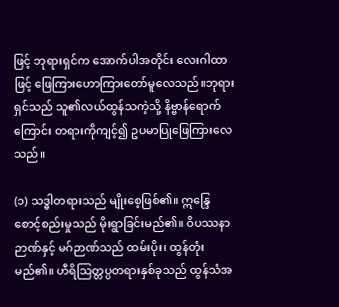ဖြင့် ဘုရားရှင်က အောက်ပါအတိုင်း လေးဂါထာဖြင့် ဖြေကြားဟောကြားတော်မူလေသည်။ဘုရားရှင်သည် သူ၏လယ်ထွန်သကဲ့သို့ နိဗ္ဗာန်ရောက်ကြောင်း တရားကိုကျင့်၍ ဥပမာပြုဖြေကြားလေသည်။

(၁) သဒ္ဓါတရားသည် မျိုးစေ့ဖြစ်၏။ ဣန္ဒြေစောင့်စည်းမှုသည် မိုးရွာခြင်းမည်၏။ ဝိပဿနာဉာဏ်နှင့် မဂ်ဉာဏ်သည် ထမ်းပိုး၊ ထွန်တုံးမည်၏။ ဟီရိသြတ္တပ္ပတရားနှစ်ခုသည် ထွန်သံအ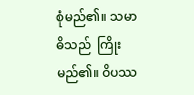စုံမည်၏။ သမာဓိသည်  ကြိုးမည်၏။ ဝိပဿ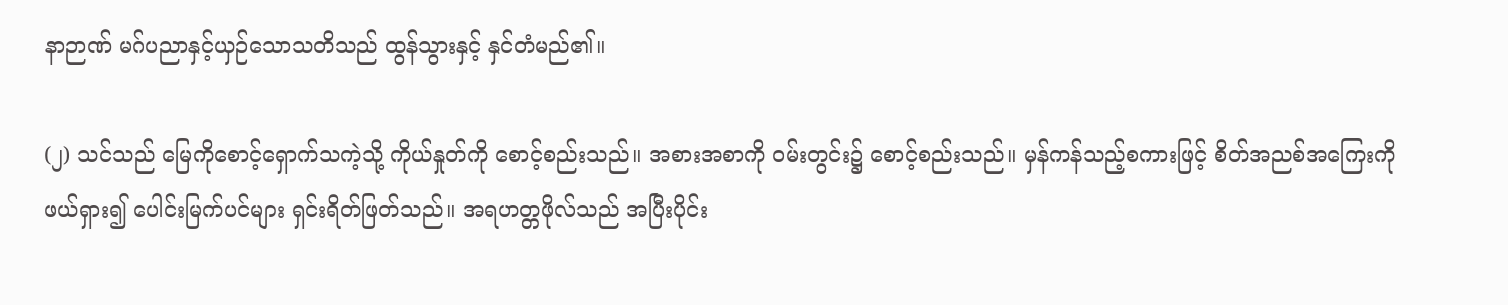နာဉာဏ် မဂ်ပညာနှင့်ယှဉ်သောသတိသည် ထွန်သွားနှင့် နှင်တံမည်၏။

(၂) သင်သည် မြေကိုစောင့်ရှောက်သကဲ့သို့ ကိုယ်နှုတ်ကို စောင့်စည်းသည်။ အစားအစာကို ဝမ်းတွင်း၌ စောင့်စည်းသည်။ မှန်ကန်သည့်စကားဖြင့် စိတ်အညစ်အကြေးကို ဖယ်ရှား၍ ပေါင်းမြက်ပင်များ ရှင်းရိတ်ဖြတ်သည်။ အရဟတ္တဖိုလ်သည် အပြီးပိုင်း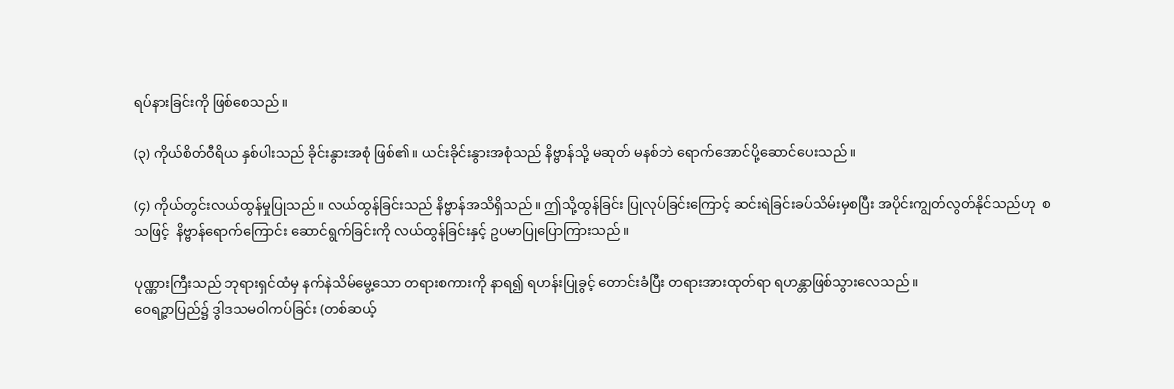ရပ်နားခြင်းကို ဖြစ်စေသည်။

(၃) ကိုယ်စိတ်ဝီရိယ နှစ်ပါးသည် ခိုင်းနွားအစုံ ဖြစ်၏။ ယင်းခိုင်းနွားအစုံသည် နိဗ္ဗာန်သို့ မဆုတ် မနစ်ဘဲ ရောက်အောင်ပို့ဆောင်ပေးသည်။

(၄) ကိုယ်တွင်းလယ်ထွန်မှုပြုသည်။ လယ်ထွန်ခြင်းသည် နိဗ္ဗာန်အသိရှိသည်။ ဤသို့ထွန်ခြင်း ပြုလုပ်ခြင်းကြောင့် ဆင်းရဲခြင်းခပ်သိမ်းမှစပြီး အပိုင်းကျွတ်လွတ်နိုင်သည်ဟု  စသဖြင့်  နိဗ္ဗာန်ရောက်ကြောင်း ဆောင်ရွက်ခြင်းကို လယ်ထွန်ခြင်းနှင့် ဥပမာပြုပြောကြားသည်။

ပုဏ္ဏားကြီးသည် ဘုရားရှင်ထံမှ နက်နဲသိမ်မွေ့သော တရားစကားကို နာရ၍ ရဟန်းပြုခွင့် တောင်းခံပြီး တရားအားထုတ်ရာ ရဟန္တာဖြစ်သွားလေသည်။
ဝေရဉ္ဇာပြည်၌ ဒွါဒသမဝါကပ်ခြင်း (တစ်ဆယ့်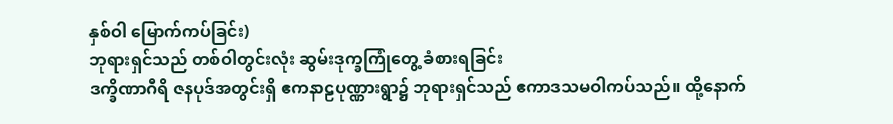နှစ်ဝါ မြောက်ကပ်ခြင်း)
ဘုရားရှင်သည် တစ်ဝါတွင်းလုံး ဆွမ်းဒုက္ခကြုံတွေ့ ခံစားရခြင်း
ဒက္ခိဏာဂီရိ ဇနပုဒ်အတွင်းရှိ ဧကနာဠပုဏ္ဏားရွာ၌ ဘုရားရှင်သည် ဧကာဒသမဝါကပ်သည်။ ထို့နောက်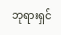ဘုရားရှင်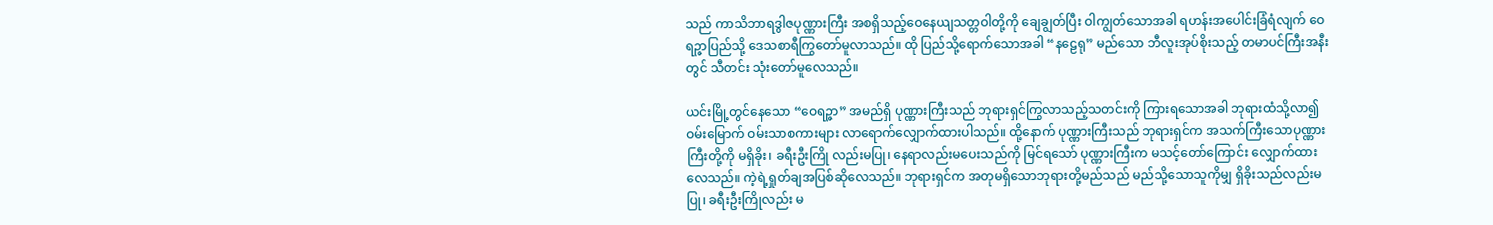သည် ကာသိဘာရဒွါဇပုဏ္ဏားကြီး အစရှိသည့်ဝေနေယျသတ္တဝါတို့ကို ချေချွတ်ပြီး ဝါကျွတ်သောအခါ ရဟန်းအပေါင်းခြံရံလျက် ဝေရဉ္ဇာပြည်သို့ ဒေသစာရီကြွတော်မူလာသည်။ ထို ပြည်သို့ရောက်သောအခါ “နဠေရု” မည်သော ဘီလူးအုပ်စိုးသည့် တမာပင်ကြီးအနီးတွင် သီတင်း သုံးတော်မူလေသည်။

ယင်းမြို့တွင်နေသော “ဝေရဉ္ဇာ” အမည်ရှိ ပုဏ္ဏားကြီးသည် ဘုရားရှင်ကြွလာသည့်သတင်းကို ကြားရသောအခါ ဘုရားထံသို့လာ၍ ဝမ်းမြောက် ဝမ်းသာစကားများ လာရောက်လျှောက်ထားပါသည်။ ထို့နောက် ပုဏ္ဏားကြီးသည် ဘုရားရှင်က အသက်ကြီးသောပုဏ္ဏားကြီးတို့ကို မရှိခိုး၊ ခရီးဦးကြို လည်းမပြု၊ နေရာလည်းမပေးသည်ကို မြင်ရသော် ပုဏ္ဏားကြီးက မသင့်တော်ကြောင်း လျှောက်ထား လေသည်။ ကဲ့ရဲ့ရှုတ်ချအပြစ်ဆိုလေသည်။ ဘုရားရှင်က အတုမရှိသောဘုရားတို့မည်သည် မည်သို့သောသူကိုမျှ ရှိခိုးသည်လည်းမပြု၊ ခရီးဦးကြိုလည်း မ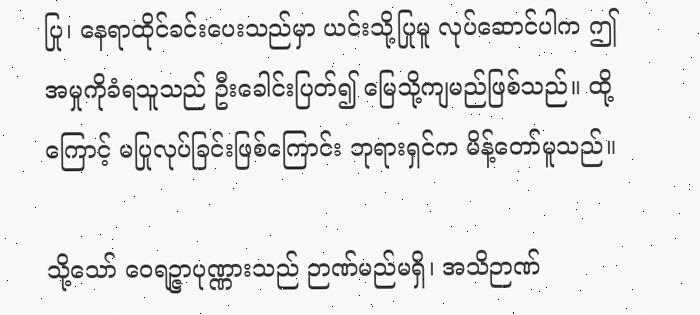ပြု၊ နေရာထိုင်ခင်းပေးသည်မှာ ယင်းသို့ပြုမူ လုပ်ဆောင်ပါက ဤအမှုကိုခံရသူသည် ဦးခေါင်းပြတ်၍ မြေသို့ကျမည်ဖြစ်သည်။ ထို့ကြောင့် မပြုလုပ်ခြင်းဖြစ်ကြောင်း ဘုရားရှင်က မိန့်တော်မူသည်။

သို့သော် ဝေရဉ္ဇာပုဏ္ဏားသည် ဉာဏ်မည်မရှိ၊ အသိဉာဏ်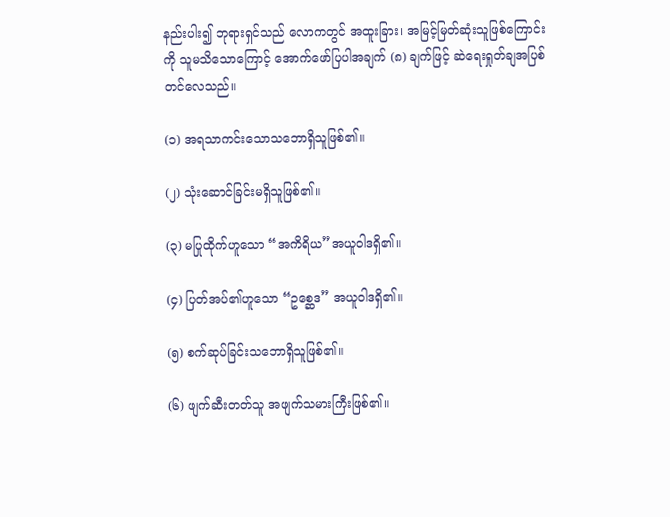နည်းပါး၍ ဘုရားရှင်သည် လောကတွင် အထူးခြား၊ အမြင့်မြတ်ဆုံးသူဖြစ်ကြောင်းကို သူမသိသောကြောင့် အောက်ဖော်ပြပါအချက် (၈) ချက်ဖြင့် ဆဲရေးရှုတ်ချအပြစ်တင်လေသည်။

(၁) အရသာကင်းသောသဘောရှိသူဖြစ်၏။

(၂) သုံးဆောင်ခြင်းမရှိသူဖြစ်၏။

(၃) မပြုထိုက်ဟူသော “အကိရိယ”အယူဝါဒရှိ၏။

(၄) ပြတ်အပ်၏ဟူသော “ဥစ္ဆေဒ” အယူဝါဒရှိ၏။

(၅) စက်ဆုပ်ခြင်းသဘောရှိသူဖြစ်၏။

(၆) ဖျက်ဆီးတတ်သူ အဖျက်သမားကြီးဖြစ်၏။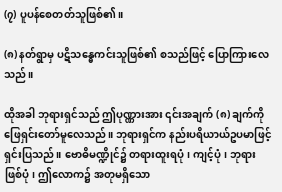(၇) ပူပန်စေတတ်သူဖြစ်၏။

(၈) နတ်ရွာမှ ပဋိသန္ဓေကင်းသူဖြစ်၏ စသည်ဖြင့် ပြောကြားလေသည်။

ထိုအခါ ဘုရားရှင်သည် ဤပုဏ္ဏားအား ၎င်းအချက် (၈) ချက်ကို ဖြေရှင်းတော်မူလေသည်။ ဘုရားရှင်က နည်းပရိယာယ်ဥပမာဖြင့် ရှင်းပြသည်။ ဗောဓိမဏ္ဍိုင်၌ တရားထူးရပုံ၊ ကျင့်ပုံ၊ ဘုရားဖြစ်ပုံ၊ ဤလောက၌ အတုမရှိသော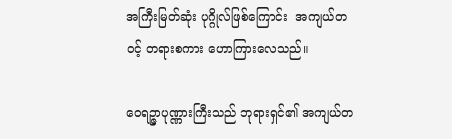အကြီးမြတ်ဆုံး ပုဂ္ဂိုလ်ဖြစ်ကြောင်း  အကျယ်တဝင့် တရားစကား ဟောကြားလေသည်။

ဝေရဉ္ဇာပုဏ္ဏားကြီးသည် ဘုရားရှင်၏ အကျယ်တ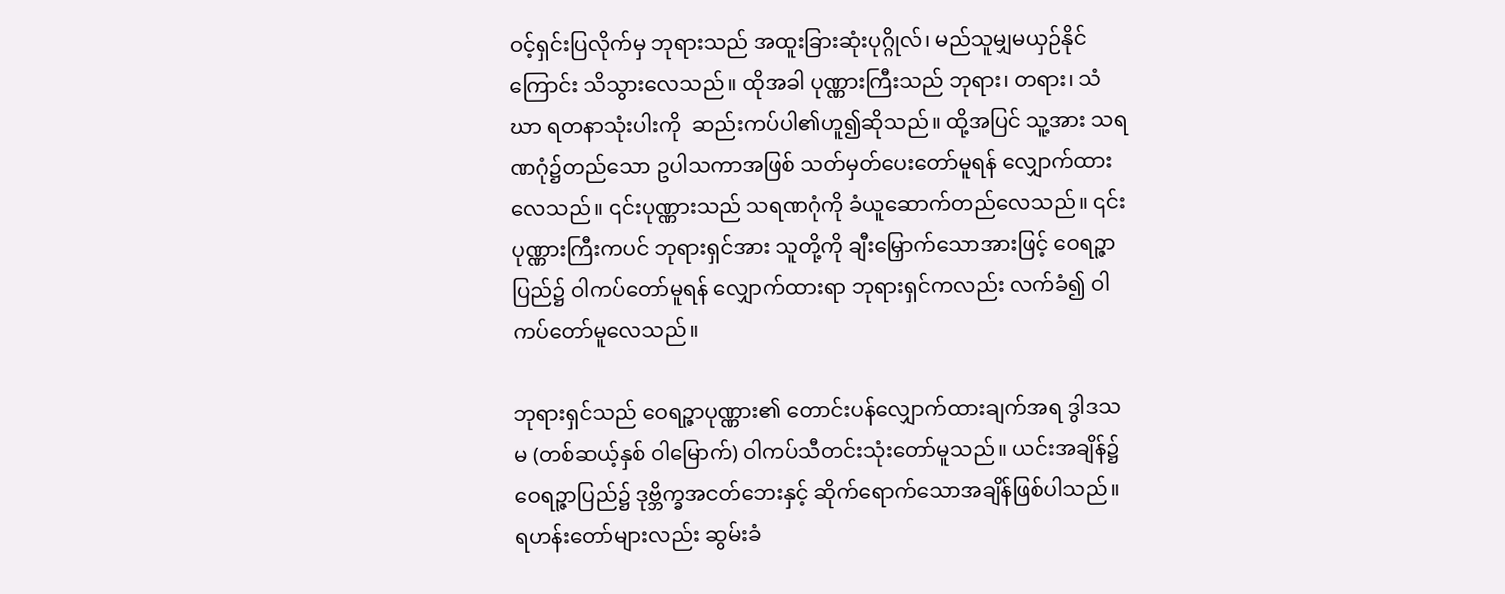ဝင့်ရှင်းပြလိုက်မှ ဘုရားသည် အထူးခြားဆုံးပုဂ္ဂိုလ်၊ မည်သူမျှမယှဉ်နိုင်ကြောင်း သိသွားလေသည်။ ထိုအခါ ပုဏ္ဏားကြီးသည် ဘုရား၊ တရား၊ သံဃာ ရတနာသုံးပါးကို  ဆည်းကပ်ပါ၏ဟူ၍ဆိုသည်။ ထို့အပြင် သူ့အား သရဏဂုံ၌တည်သော ဥပါသကာအဖြစ် သတ်မှတ်ပေးတော်မူရန် လျှောက်ထားလေသည်။ ၎င်းပုဏ္ဏားသည် သရဏဂုံကို ခံယူဆောက်တည်လေသည်။ ၎င်းပုဏ္ဏားကြီးကပင် ဘုရားရှင်အား သူတို့ကို ချီးမြှောက်သောအားဖြင့် ဝေရဉ္ဇာပြည်၌ ဝါကပ်တော်မူရန် လျှောက်ထားရာ ဘုရားရှင်ကလည်း လက်ခံ၍ ဝါကပ်တော်မူလေသည်။

ဘုရားရှင်သည် ဝေရဉ္ဇာပုဏ္ဏား၏ တောင်းပန်လျှောက်ထားချက်အရ ဒွါဒသမ (တစ်ဆယ့်နှစ် ဝါမြောက်) ဝါကပ်သီတင်းသုံးတော်မူသည်။ ယင်းအချိန်၌ ဝေရဉ္ဇာပြည်၌ ဒုဗ္ဘိက္ခအငတ်ဘေးနှင့် ဆိုက်ရောက်သောအချိန်ဖြစ်ပါသည်။ ရဟန်းတော်များလည်း ဆွမ်းခံ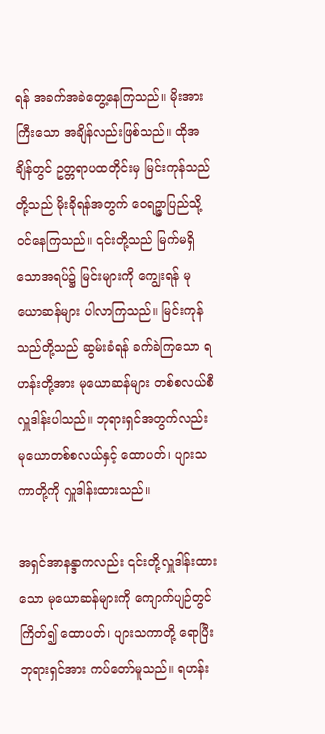ရန် အခက်အခဲတွေ့နေကြသည်။ မိုးအားကြီးသော အချိန်လည်းဖြစ်သည်။ ထိုအချိန်တွင် ဥတ္တရာပထတိုင်းမှ မြင်းကုန်သည်တို့သည် မိုးခိုရန်အတွက် ဝေရဉ္ဇာပြည်သို့ ဝင်နေကြသည်။ ၎င်းတို့သည် မြက်မရှိသောအရပ်၌ မြင်းများကို ကျွေးရန် မုယောဆန်များ ပါလာကြသည်။ မြင်းကုန်သည်တို့သည် ဆွမ်းခံရန် ခက်ခဲကြသော ရဟန်းတို့အား မုယောဆန်များ တစ်စလယ်စီ လှူဒါန်းပါသည်။ ဘုရားရှင်အတွက်လည်း မုယောတစ်စလယ်နှင့် ထောပတ်၊ ပျားသကာတို့ကို လှူဒါန်းထားသည်။

အရှင်အာနန္ဒာကလည်း ၎င်းတို့လှူဒါန်းထားသော မုယောဆန်များကို ကျောက်ပျဉ်တွင် ကြိတ်၍ ထောပတ်၊ ပျားသကာတို့ ရောပြီး ဘုရားရှင်အား ကပ်တော်မူသည်။ ရဟန်း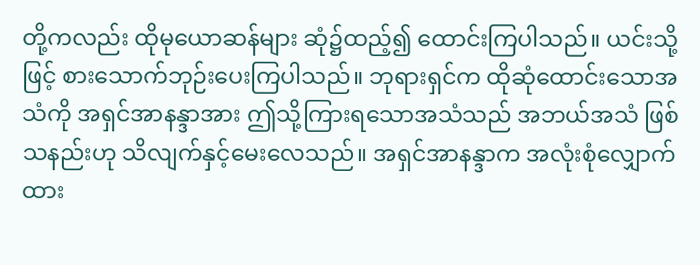တို့ကလည်း ထိုမုယောဆန်များ ဆုံ၌ထည့်၍ ထောင်းကြပါသည်။ ယင်းသို့ဖြင့် စားသောက်ဘုဉ်းပေးကြပါသည်။ ဘုရားရှင်က ထိုဆုံထောင်းသောအသံကို အရှင်အာနန္ဒာအား ဤသို့ကြားရသောအသံသည် အဘယ်အသံ ဖြစ်သနည်းဟု သိလျက်နှင့်မေးလေသည်။ အရှင်အာနန္ဒာက အလုံးစုံလျှောက်ထား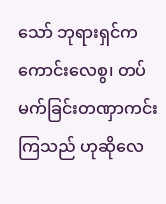သော် ဘုရားရှင်က ကောင်းလေစွ၊ တပ်မက်ခြင်းတဏှာကင်းကြသည် ဟုဆိုလေ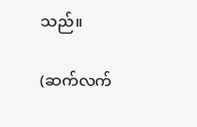သည်။

(ဆက်လက်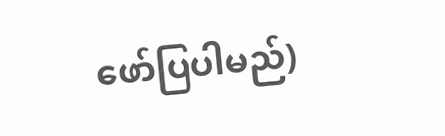ဖော်ပြပါမည်)